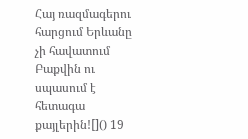Հայ ռազմագերու հարցում Երևանը չի հավատում Բաքվին ու սպասում է հետագա քայլերին![]() 19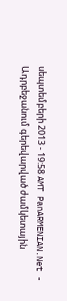սեպտեմբերի 2013 - 19:58 AMT PanARMENIAN.Net - Ադրբեջանում գերեվարված ժամկետային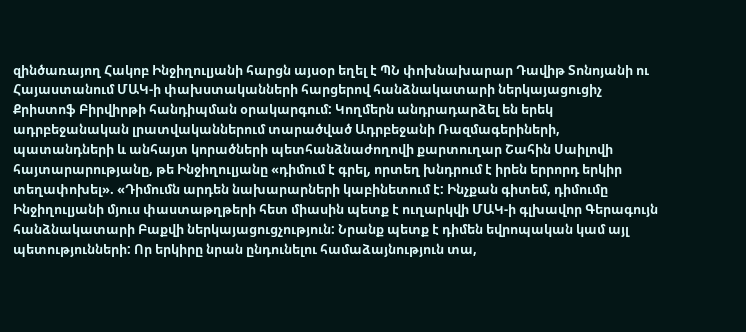զինծառայող Հակոբ Ինջիղուլյանի հարցն այսօր եղել է ՊՆ փոխնախարար Դավիթ Տոնոյանի ու Հայաստանում ՄԱԿ-ի փախստականների հարցերով հանձնակատարի ներկայացուցիչ Քրիստոֆ Բիրվիրթի հանդիպման օրակարգում: Կողմերն անդրադարձել են երեկ ադրբեջանական լրատվականներում տարածված Ադրբեջանի Ռազմագերիների, պատանդների և անհայտ կորածների պետհանձնաժողովի քարտուղար Շահին Սաիլովի հայտարարությանը, թե Ինջիղուլյանը «դիմում է գրել, որտեղ խնդրում է իրեն երրորդ երկիր տեղափոխել». «Դիմումն արդեն նախարարների կաբինետում է: Ինչքան գիտեմ, դիմումը Ինջիղուլյանի մյուս փաստաթղթերի հետ միասին պետք է ուղարկվի ՄԱԿ-ի գլխավոր Գերագույն հանձնակատարի Բաքվի ներկայացուցչություն: Նրանք պետք է դիմեն եվրոպական կամ այլ պետությունների: Որ երկիրը նրան ընդունելու համաձայնություն տա,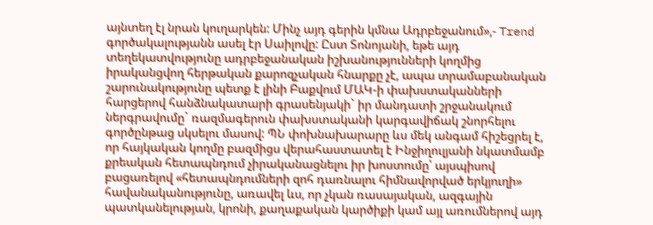այնտեղ էլ նրան կուղարկեն: Մինչ այդ գերին կմնա Ադրբեջանում»,- Trend գործակալությանն ասել էր Սաիլովը: Ըստ Տոնոյանի, եթե այդ տեղեկատվությունը ադրբեջանական իշխանությունների կողմից իրականցվող հերթական քարոզչական հնարքը չէ, ապա տրամաբանական շարունակությունը պետք է լինի Բաքվում ՄԱԿ-ի փախստականների հարցերով հանձնակատարի գրասենյակի` իր մանդատի շրջանակում ներգրավումը` ռազմագերուն փախստականի կարգավիճակ շնորհելու գործընթաց սկսելու մասով: ՊՆ փոխնախարարը ևս մեկ անգամ հիշեցրել է, որ հայկական կողմը բազմիցս վերահաստատել է Ինջիղուլյանի նկատմամբ քրեական հետապնդում չիրականացնելու իր խոստումը՝ այսպիսով բացառելով «հետապնդումների զոհ դառնալու հիմնավորված երկյուղի» հավանականությունը, առավել ևս, որ չկան ռասայական, ազգային պատկանելության, կրոնի, քաղաքական կարծիքի կամ այլ առումներով այդ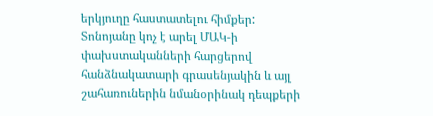երկյուղը հաստատելու հիմքեր: Տոնոյանը կոչ է արել ՄԱԿ-ի փախստականների հարցերով հանձնակատարի գրասենյակին և այլ շահառուներին նմանօրինակ դեպքերի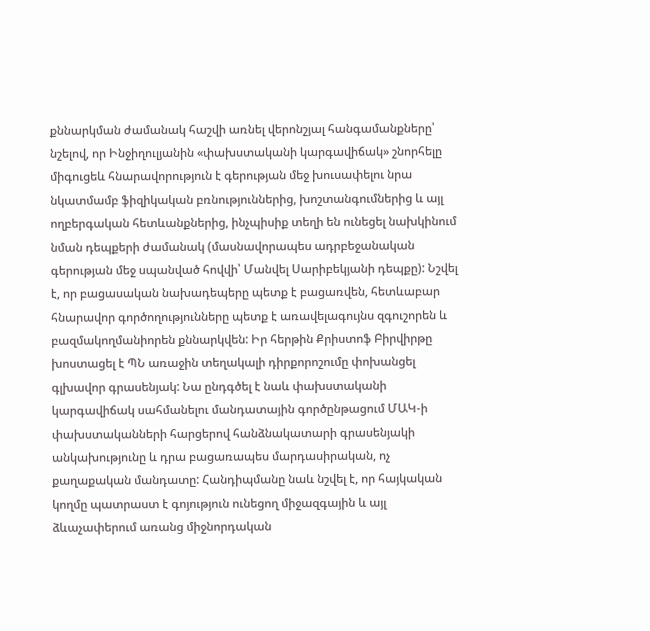քննարկման ժամանակ հաշվի առնել վերոնշյալ հանգամանքները՝ նշելով, որ Ինջիղուլյանին «փախստականի կարգավիճակ» շնորհելը միգուցեև հնարավորություն է գերության մեջ խուսափելու նրա նկատմամբ ֆիզիկական բռնություններից, խոշտանգումներից և այլ ողբերգական հետևանքներից, ինչպիսիք տեղի են ունեցել նախկինում նման դեպքերի ժամանակ (մասնավորապես ադրբեջանական գերության մեջ սպանված հովվի՝ Մանվել Սարիբեկյանի դեպքը): Նշվել է, որ բացասական նախադեպերը պետք է բացառվեն, հետևաբար հնարավոր գործողությունները պետք է առավելագույնս զգուշորեն և բազմակողմանիորեն քննարկվեն: Իր հերթին Քրիստոֆ Բիրվիրթը խոստացել է ՊՆ առաջին տեղակալի դիրքորոշումը փոխանցել գլխավոր գրասենյակ: Նա ընդգծել է նաև փախստականի կարգավիճակ սահմանելու մանդատային գործընթացում ՄԱԿ-ի փախստականների հարցերով հանձնակատարի գրասենյակի անկախությունը և դրա բացառապես մարդասիրական, ոչ քաղաքական մանդատը: Հանդիպմանը նաև նշվել է, որ հայկական կողմը պատրաստ է գոյություն ունեցող միջազգային և այլ ձևաչափերում առանց միջնորդական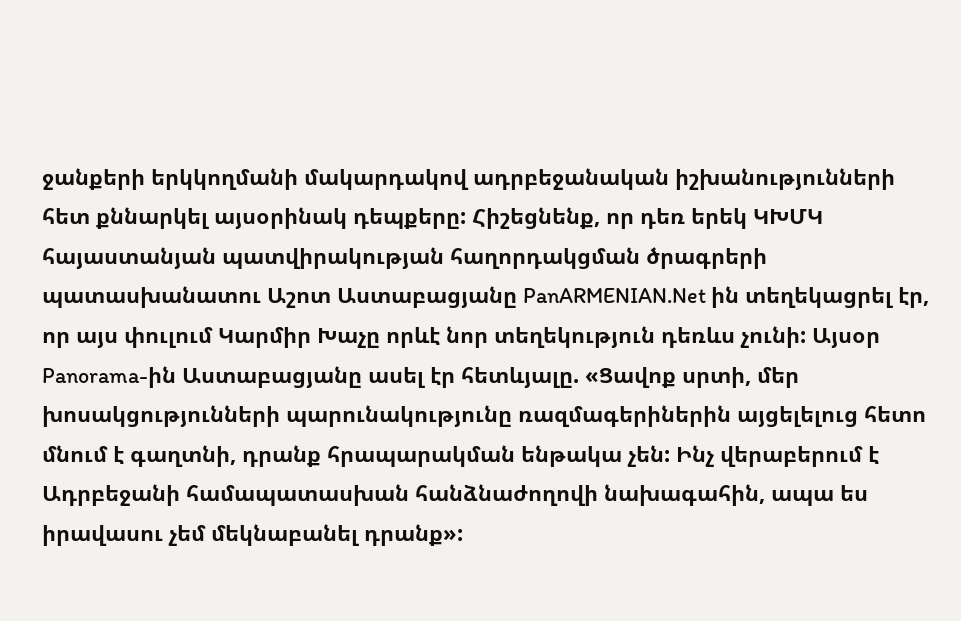ջանքերի երկկողմանի մակարդակով ադրբեջանական իշխանությունների հետ քննարկել այսօրինակ դեպքերը: Հիշեցնենք, որ դեռ երեկ ԿԽՄԿ հայաստանյան պատվիրակության հաղորդակցման ծրագրերի պատասխանատու Աշոտ Աստաբացյանը PanARMENIAN.Net ին տեղեկացրել էր, որ այս փուլում Կարմիր Խաչը որևէ նոր տեղեկություն դեռևս չունի: Այսօր Panorama-ին Աստաբացյանը ասել էր հետևյալը. «Ցավոք սրտի, մեր խոսակցությունների պարունակությունը ռազմագերիներին այցելելուց հետո մնում է գաղտնի, դրանք հրապարակման ենթակա չեն: Ինչ վերաբերում է Ադրբեջանի համապատասխան հանձնաժողովի նախագահին, ապա ես իրավասու չեմ մեկնաբանել դրանք»: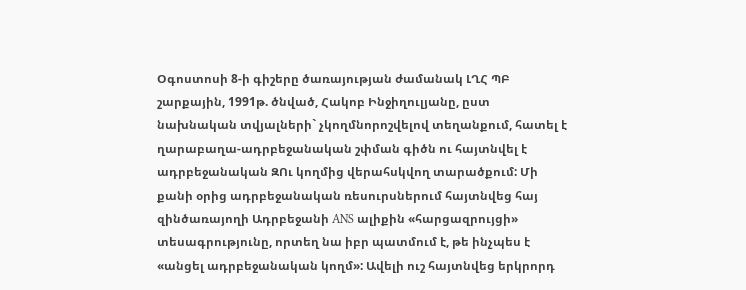Օգոստոսի 8-ի գիշերը ծառայության ժամանակ ԼՂՀ ՊԲ շարքային, 1991թ. ծնված, Հակոբ Ինջիղուլյանը, ըստ նախնական տվյալների` չկողմնորոշվելով տեղանքում, հատել է ղարաբաղա-ադրբեջանական շփման գիծն ու հայտնվել է ադրբեջանական ԶՈւ կողմից վերահսկվող տարածքում: Մի քանի օրից ադրբեջանական ռեսուրսներում հայտնվեց հայ զինծառայողի Ադրբեջանի ANS ալիքին «հարցազրույցի» տեսագրությունը, որտեղ նա իբր պատմում է, թե ինչպես է «անցել ադրբեջանական կողմ»: Ավելի ուշ հայտնվեց երկրորդ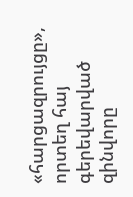«հարցազրույցը», որտեղ հայ գերեվարված զինվորը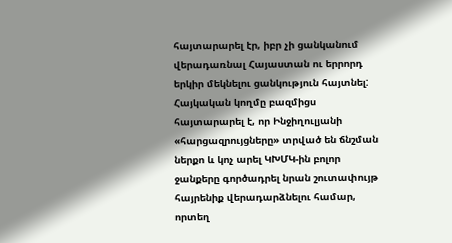հայտարարել էր, իբր չի ցանկանում վերադառնալ Հայաստան ու երրորդ երկիր մեկնելու ցանկություն հայտնել: Հայկական կողմը բազմիցս հայտարարել է, որ Ինջիղուլյանի «հարցազրույցները» տրված են ճնշման ներքո և կոչ արել ԿԽՄԿ-ին բոլոր ջանքերը գործադրել նրան շուտափույթ հայրենիք վերադարձնելու համար, որտեղ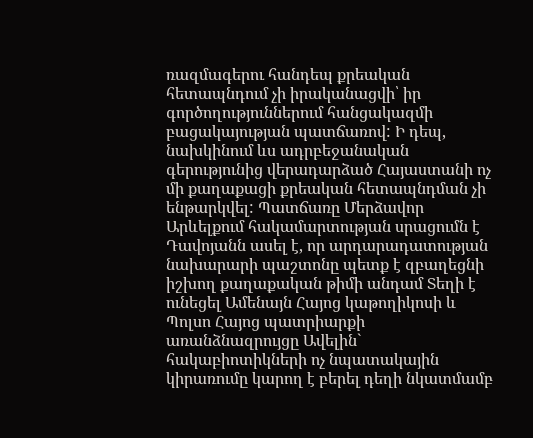ռազմագերու հանդեպ քրեական հետապնդում չի իրականացվի՝ իր գործողություններում հանցակազմի բացակայության պատճառով: Ի դեպ, նախկինում ևս ադրբեջանական գերությունից վերադարձած Հայաստանի ոչ մի քաղաքացի քրեական հետապնդման չի ենթարկվել: Պատճառը Մերձավոր Արևելքում հակամարտության սրացումն է Դավոյանն ասել է, որ արդարադատության նախարարի պաշտոնը պետք է զբաղեցնի իշխող քաղաքական թիմի անդամ Տեղի է ունեցել Ամենայն Հայոց կաթողիկոսի և Պոլսո Հայոց պատրիարքի առանձնազրույցը Ավելին` հակաբիոտիկների ոչ նպատակային կիրառումը կարող է բերել դեղի նկատմամբ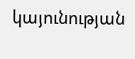կայունության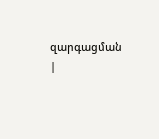զարգացման |